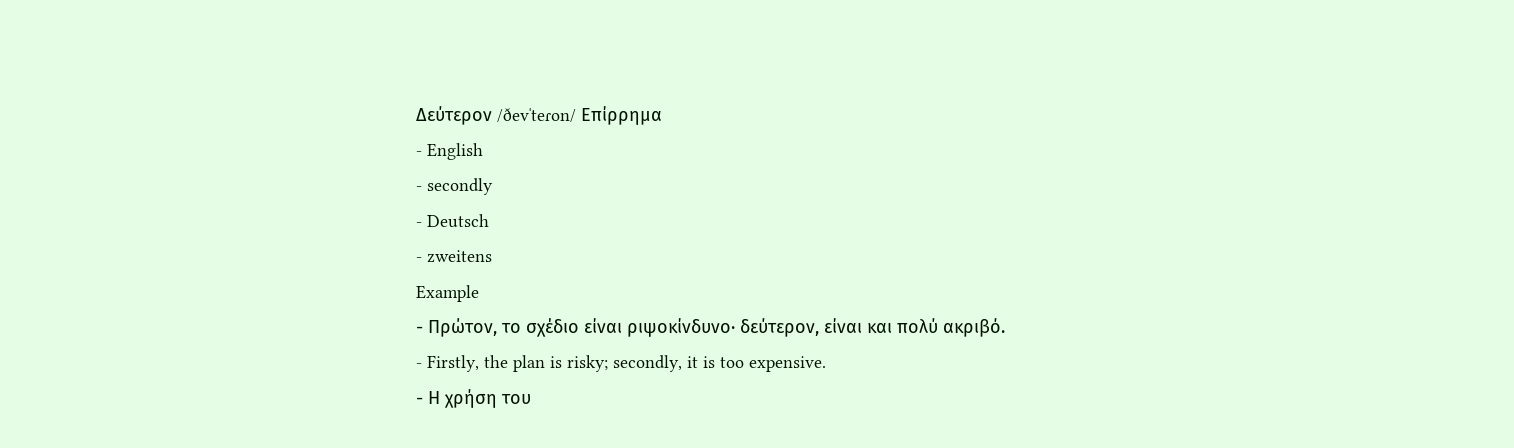Δεύτερον /ðevˈteɾon/ Επίρρημα
- English
- secondly
- Deutsch
- zweitens
Example
- Πρώτον, το σχέδιο είναι ριψοκίνδυνο· δεύτερον, είναι και πολύ ακριβό.
- Firstly, the plan is risky; secondly, it is too expensive.
- Η χρήση του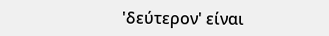'δεύτερον' είναι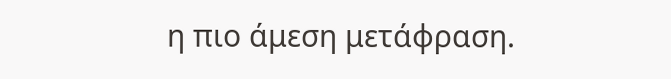η πιο άμεση μετάφραση.